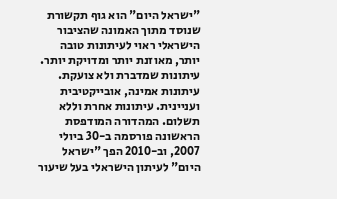"ישראל היום" הוא גוף תקשורת שנוסד מתוך האמונה שהציבור הישראלי ראוי לעיתונות טובה יותר, מאוזנת יותר ומדויקת יותר. עיתונות שמדברת ולא צועקת. עיתונות אמינה, אובייקטיבית ועניינית. עיתונות אחרת וללא תשלום. המהדורה המודפסת הראשונה פורסמה ב-30 ביולי 2007, וב-2010 הפך "ישראל היום" לעיתון הישראלי בעל שיעור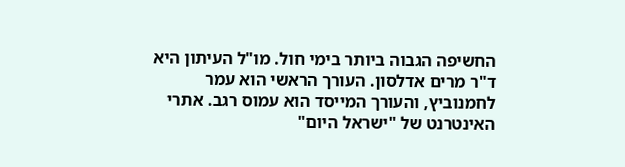החשיפה הגבוה ביותר בימי חול. מו"ל העיתון היא ד"ר מרים אדלסון. העורך הראשי הוא עמר לחמנוביץ, והעורך המייסד הוא עמוס רגב. אתרי האינטרנט של "ישראל היום"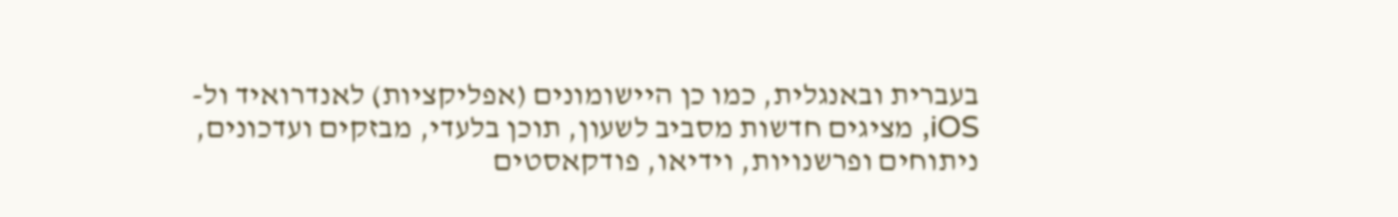בעברית ובאנגלית, כמו כן היישומונים (אפליקציות) לאנדרואיד ול-iOS, מציגים חדשות מסביב לשעון, תוכן בלעדי, מבזקים ועדכונים, ניתוחים ופרשנויות, וידיאו, פודקאסטים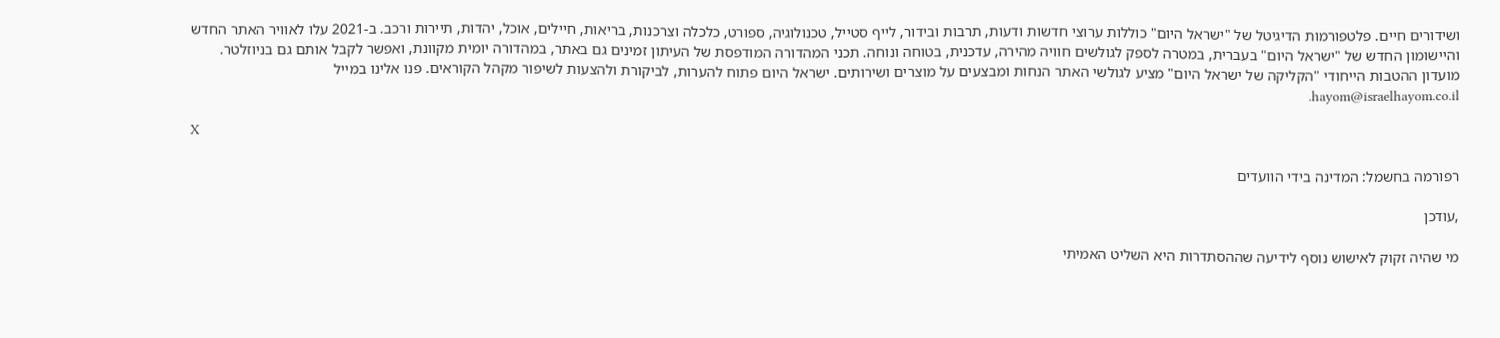ושידורים חיים. פלטפורמות הדיגיטל של "ישראל היום" כוללות ערוצי חדשות ודעות, תרבות ובידור, לייף סטייל, טכנולוגיה, ספורט, כלכלה וצרכנות, בריאות, חיילים, אוכל, יהדות, תיירות ורכב. ב-2021 עלו לאוויר האתר החדש והיישומון החדש של "ישראל היום" בעברית, במטרה לספק לגולשים חוויה מהירה, עדכנית, בטוחה ונוחה. תכני המהדורה המודפסת של העיתון זמינים גם באתר, במהדורה יומית מקוונת, ואפשר לקבל אותם גם בניוזלטר. מועדון ההטבות הייחודי "הקליקה של ישראל היום" מציע לגולשי האתר הנחות ומבצעים על מוצרים ושירותים. ישראל היום פתוח להערות, לביקורת ולהצעות לשיפור מקהל הקוראים. פנו אלינו במייל hayom@israelhayom.co.il.

X

רפורמה בחשמל: המדינה בידי הוועדים

,עודכן

מי שהיה זקוק לאישוש נוסף לידיעה שההסתדרות היא השליט האמיתי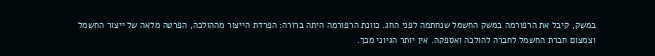במשק, קיבל את הרפורמה במשק החשמל שנחתמה לפני החג. כוונת הרפורמה היתה ברורה: הפרדת הייצור מההולכה, הפרטה מלאה של ייצור החשמל וצמצום חברת החשמל לחברה להולכה ואספקה. אין יותר הגיוני מכך.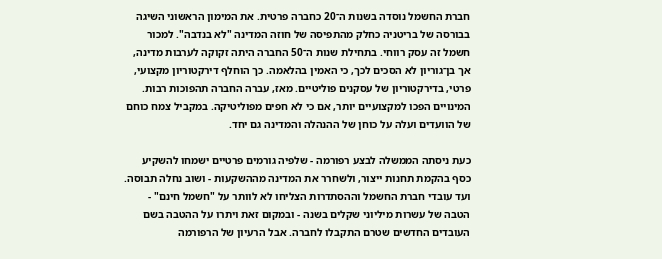חברת החשמל נוסדה בשנות ה־20 כחברה פרטית. את המימון הראשוני השיגה בבורסה של בריטניה כחלק מהתפיסה של חוזה המדינה "לא בנדבה". למכור חשמל זה עסק רווחי. בתחילת שנות ה־50 החברה היתה זקוקה לערבות מדינה, אך בן־גוריון לא הסכים לכך, כי האמין בהלאמה. כך הוחלף דירקטוריון מקצועי, פרטי, בדירקטוריון של עסקנים פוליטיים. מאז, עברה החברה תהפוכות רבות. המינויים הפכו למקצועיים יותר, אם כי לא חפים מפוליטיקה. במקביל צמח כוחם של הוועדים ועלה על כוחן של ההנהלה והמדינה גם יחד.

כעת ניסתה הממשלה לבצע רפורמה - שלפיה גורמים פרטיים ישמחו להשקיע כסף בהקמת תחנות ייצור, ולשחרר את המדינה מההשקעות - ושוב נחלה תבוסה. ועד עובדי חברת החשמל וההסתדרות הצליחו לא לוותר על "חשמל חינם" - הטבה של עשרות מיליוני שקלים בשנה - ובמקום זאת ויתרו על ההטבה בשם העובדים החדשים שטרם התקבלו לחברה. אבל הרעיון של הרפורמה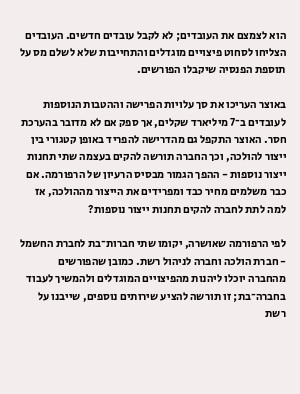הוא לצמצם את העובדים; לא לקבל עובדים חדשים. העובדים הצליחו לסחוט פיצויים מוגדלים והתחייבות שלא לשלם מס על תוספת הפנסיה שיקבלו הפורשים.

באוצר העריכו את סך עלויות הפרישה וההטבות הנוספות לעובדים ב־7 מיליארד שקלים, אך ספק אם לא מדובר בהערכת חסר. האוצר התקפל גם מהדרישה להפריד באופן קטגורי בין ייצור להולכה, וכך החברה תורשה להקים בעצמה שתי תחנות ייצור נוספות - ההפך הגמור מבסיס הרעיון של הרפורמה. אם כבר משלמים מחיר כבד ומפרידים את הייצור מההולכה, אז למה לתת לחברה להקים תחנות ייצור נוספות?

לפי הרפורמה שאושרה, יקומו שתי חברות־בת לחברת החשמל - חברת הולכה וחברה לניהול רשת. כמובן שהפורשים מהחברה יוכלו ליהנות מהפיצויים המוגדלים ולהמשיך לעבוד בחברה־בת; זו תורשה להציע שירותים נוספים, שייבנו על רשת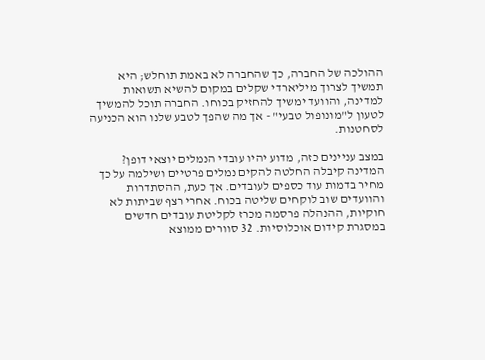ההולכה של החברה, כך שהחברה לא באמת תוחלש; היא תמשיך לצרוך מיליארדי שקלים במקום להשיא תשואות למדינה, והוועד ימשיך להחזיק בכוחו. החברה תוכל להמשיך לטעון ל"מונופול טבעי" - אך מה שהפך לטבע שלנו הוא הכניעה לסחטנות.

במצב עניינים כזה, מדוע יהיו עובדי הנמלים יוצאי דופן? המדינה קיבלה החלטה להקים נמלים פרטיים ושילמה על כך מחיר בדמות עוד כספים לעובדים. אך כעת, ההסתדרות והוועדים שוב לוקחים שליטה בכוח. אחרי רצף שביתות לא חוקיות, ההנהלה פרסמה מכרז לקליטת עובדים חדשים במסגרת קידום אוכלוסיות. 32 סוורים ממוצא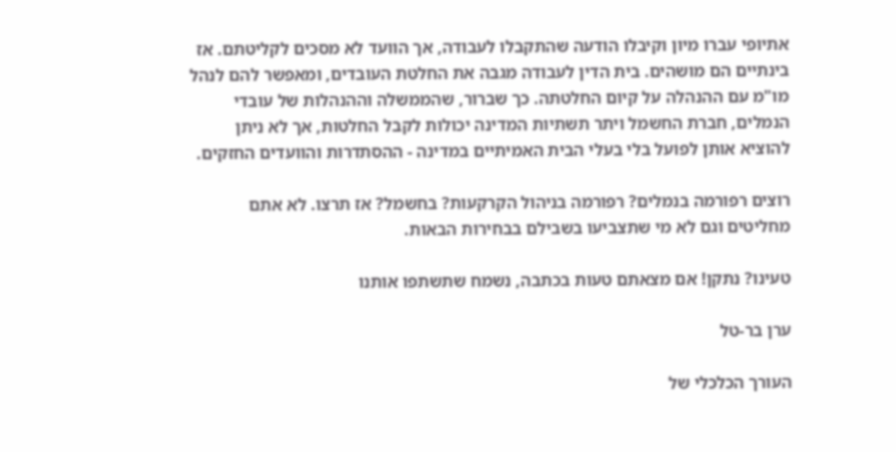אתיופי עברו מיון וקיבלו הודעה שהתקבלו לעבודה, אך הוועד לא מסכים לקליטתם. אז בינתיים הם מושהים. בית הדין לעבודה מגבה את החלטת העובדים, ומאפשר להם לנהל מו"מ עם ההנהלה על קיום החלטתה. כך שברור, שהממשלה וההנהלות של עובדי הנמלים, חברת החשמל ויתר תשתיות המדינה יכולות לקבל החלטות, אך לא ניתן להוציא אותן לפועל בלי בעלי הבית האמיתיים במדינה - ההסתדרות והוועדים החזקים.

רוצים רפורמה בנמלים? רפורמה בניהול הקרקעות? בחשמל? אז תרצו. לא אתם מחליטים וגם לא מי שתצביעו בשבילם בבחירות הבאות.

טעינו? נתקן! אם מצאתם טעות בכתבה, נשמח שתשתפו אותנו

ערן בר-טל

העורך הכלכלי של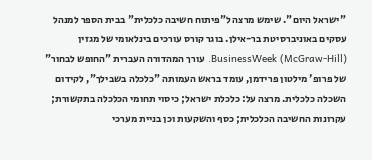"ישראל היום". שימש מרצה ל"פיתוח חשיבה כלכלית" בבית הספר למנהל עסקים באוניברסיטת בר-אילן. בוגר קורס עורכים בינלאומי של מגזין (BusinessWeek (McGraw-Hill. עורך המהדורה העברית "החופש לבחור" של פרופ' מילטון פרידמן, עומד בראש העמותה "כלכלה בשבילך", לקידום השכלה כלכלית. מרצה על: כלכלת ישראל; כיסוי תחומי הכלכלה בתקשורת; עקרונות החשיבה הכלכלית; כסף והשקעות וכן בניית מערכי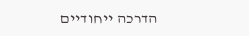הדרכה ייחודיים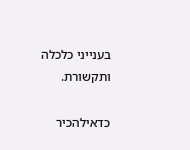בענייני כלכלה ותקשורת.

כדאילהכיר